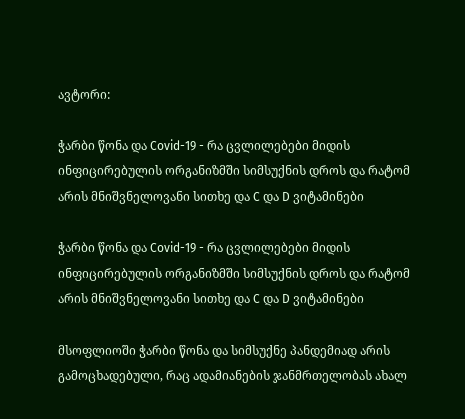ავტორი:

ჭარბი წონა და Covid-19 - რა ცვლილებები მიდის ინფიცირებულის ორგანიზმში სიმსუქნის დროს და რატომ არის მნიშვნელოვანი სითხე და C და D ვიტამინები

ჭარბი წონა და Covid-19 - რა ცვლილებები მიდის ინფიცირებულის ორგანიზმში სიმსუქნის დროს და რატომ არის მნიშვნელოვანი სითხე და C და D ვიტამინები

მსოფლიოში ჭარბი წონა და სიმსუქნე პანდემიად არის გამოცხადებული, რაც ადამიანების ჯანმრთელობას ახალ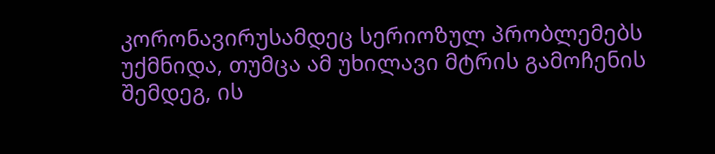კორონავირუსამდეც სერიოზულ პრობლემებს უქმნიდა, თუმცა ამ უხილავი მტრის გამოჩენის შემდეგ, ის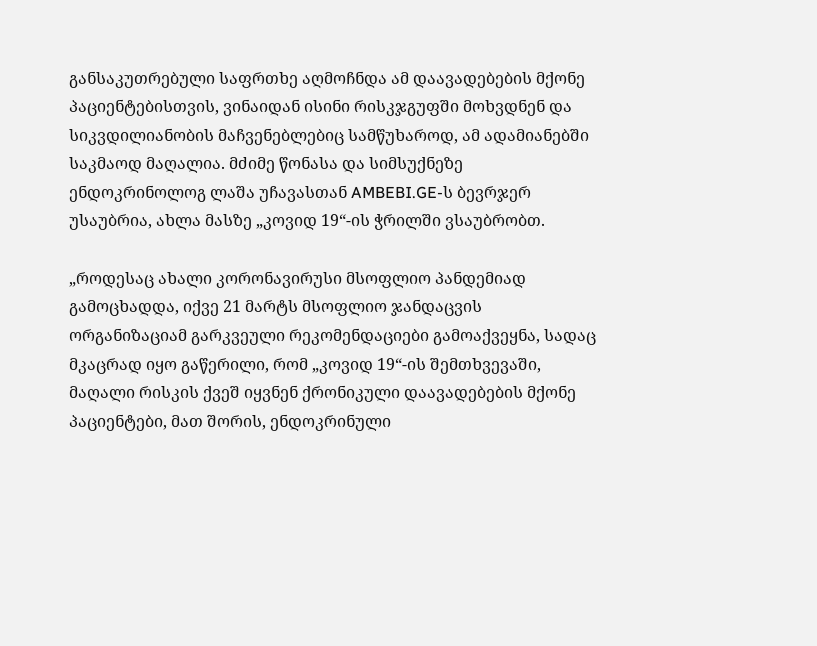განსაკუთრებული საფრთხე აღმოჩნდა ამ დაავადებების მქონე პაციენტებისთვის, ვინაიდან ისინი რისკჯგუფში მოხვდნენ და სიკვდილიანობის მაჩვენებლებიც სამწუხაროდ, ამ ადამიანებში საკმაოდ მაღალია. მძიმე წონასა და სიმსუქნეზე ენდოკრინოლოგ ლაშა უჩავასთან AMBEBI.GE-ს ბევრჯერ უსაუბრია, ახლა მასზე „კოვიდ 19“-ის ჭრილში ვსაუბრობთ.

„როდესაც ახალი კორონავირუსი მსოფლიო პანდემიად გამოცხადდა, იქვე 21 მარტს მსოფლიო ჯანდაცვის ორგანიზაციამ გარკვეული რეკომენდაციები გამოაქვეყნა, სადაც მკაცრად იყო გაწერილი, რომ „კოვიდ 19“-ის შემთხვევაში, მაღალი რისკის ქვეშ იყვნენ ქრონიკული დაავადებების მქონე პაციენტები, მათ შორის, ენდოკრინული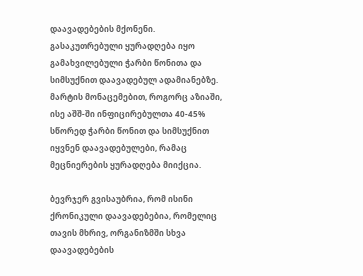დაავადებების მქონენი. გასაკუთრებული ყურადღება იყო გამახვილებული ჭარბი წონითა და სიმსუქნით დაავადებულ ადამიანებზე. მარტის მონაცემებით, როგორც აზიაში, ისე აშშ-ში ინფიცირებულთა 40-45% სწორედ ჭარბი წონით და სიმსუქნით იყვნენ დაავადებულები, რამაც მეცნიერების ყურადღება მიიქცია.

ბევრჯერ გვისაუბრია, რომ ისინი ქრონიკული დაავადებებია, რომელიც თავის მხრივ, ორგანიზმში სხვა დაავადებების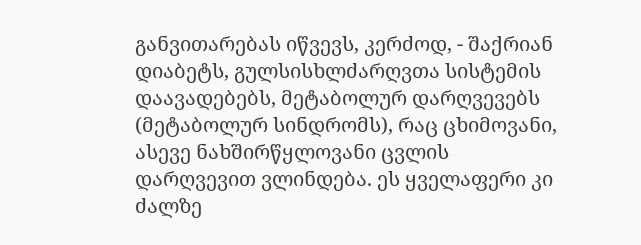განვითარებას იწვევს, კერძოდ, - შაქრიან დიაბეტს, გულსისხლძარღვთა სისტემის დაავადებებს, მეტაბოლურ დარღვევებს (მეტაბოლურ სინდრომს), რაც ცხიმოვანი, ასევე ნახშირწყლოვანი ცვლის დარღვევით ვლინდება. ეს ყველაფერი კი ძალზე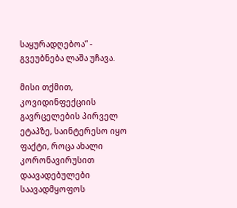საყურადღებოა“ - გვეუბნება ლაშა უჩავა.

მისი თქმით, კოვიდინფექციის გავრცელების პირველ ეტაპზე, საინტერესო იყო ფაქტი, როცა ახალი კორონავირუსით დაავადებულები საავადმყოფოს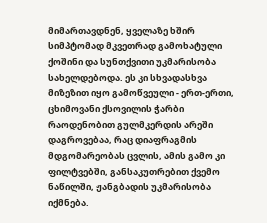მიმართავდნენ, ყველაზე ხშირ სიმპტომად მკვეთრად გამოხატული ქოშინი და სუნთქვითი უკმარისობა სახელდებოდა. ეს კი სხვადასხვა მიზეზით იყო გამოწვეული - ერთ-ერთი, ცხიმოვანი ქსოვილის ჭარბი რაოდენობით გულმკერდის არეში დაგროვებაა, რაც დიაფრაგმის მდგომარეობას ცვლის, ამის გამო კი ფილტვებში, განსაკუთრებით ქვემო ნაწილში, ჟანგბადის უკმარისობა იქმნება.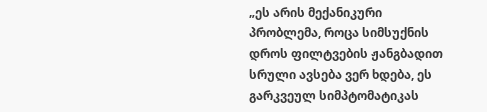„ეს არის მექანიკური პრობლემა, როცა სიმსუქნის დროს ფილტვების ჟანგბადით სრული ავსება ვერ ხდება, ეს გარკვეულ სიმპტომატიკას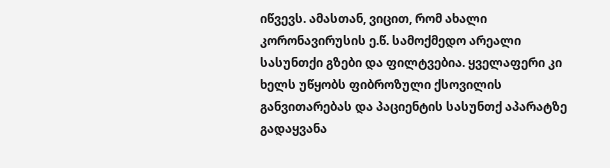იწვევს. ამასთან, ვიცით, რომ ახალი კორონავირუსის ე.წ. სამოქმედო არეალი სასუნთქი გზები და ფილტვებია. ყველაფერი კი ხელს უწყობს ფიბროზული ქსოვილის განვითარებას და პაციენტის სასუნთქ აპარატზე გადაყვანა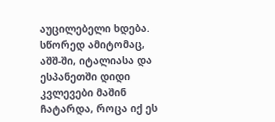აუცილებელი ხდება. სწორედ ამიტომაც, აშშ-ში, იტალიასა და ესპანეთში დიდი კვლევები მაშინ ჩატარდა, როცა იქ ეს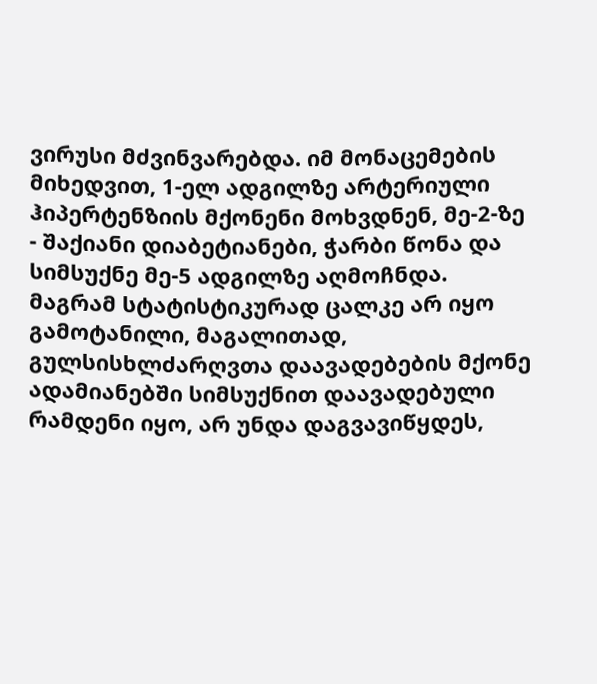ვირუსი მძვინვარებდა. იმ მონაცემების მიხედვით, 1-ელ ადგილზე არტერიული ჰიპერტენზიის მქონენი მოხვდნენ, მე-2-ზე - შაქიანი დიაბეტიანები, ჭარბი წონა და სიმსუქნე მე-5 ადგილზე აღმოჩნდა. მაგრამ სტატისტიკურად ცალკე არ იყო გამოტანილი, მაგალითად, გულსისხლძარღვთა დაავადებების მქონე ადამიანებში სიმსუქნით დაავადებული რამდენი იყო, არ უნდა დაგვავიწყდეს,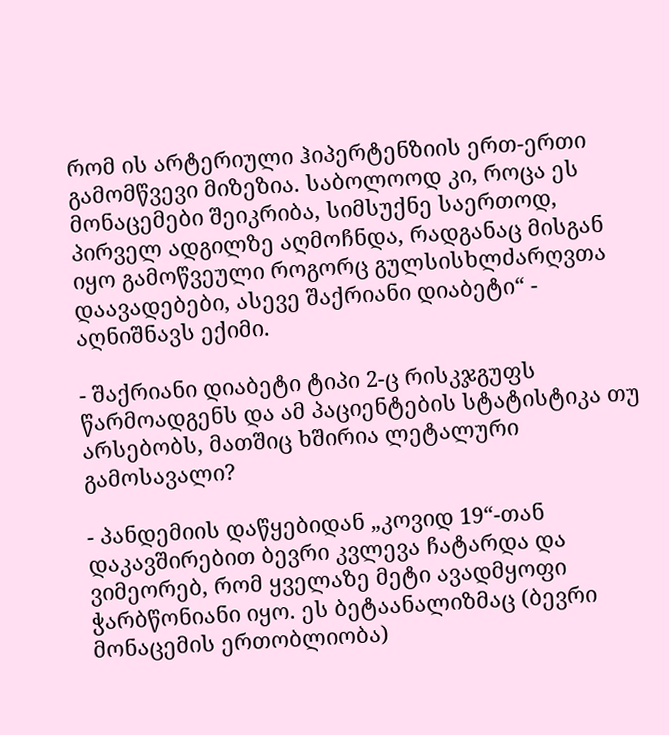რომ ის არტერიული ჰიპერტენზიის ერთ-ერთი გამომწვევი მიზეზია. საბოლოოდ კი, როცა ეს მონაცემები შეიკრიბა, სიმსუქნე საერთოდ, პირველ ადგილზე აღმოჩნდა, რადგანაც მისგან იყო გამოწვეული როგორც გულსისხლძარღვთა დაავადებები, ასევე შაქრიანი დიაბეტი“ - აღნიშნავს ექიმი.

- შაქრიანი დიაბეტი ტიპი 2-ც რისკჯგუფს წარმოადგენს და ამ პაციენტების სტატისტიკა თუ არსებობს, მათშიც ხშირია ლეტალური გამოსავალი?

- პანდემიის დაწყებიდან „კოვიდ 19“-თან დაკავშირებით ბევრი კვლევა ჩატარდა და ვიმეორებ, რომ ყველაზე მეტი ავადმყოფი ჭარბწონიანი იყო. ეს ბეტაანალიზმაც (ბევრი მონაცემის ერთობლიობა)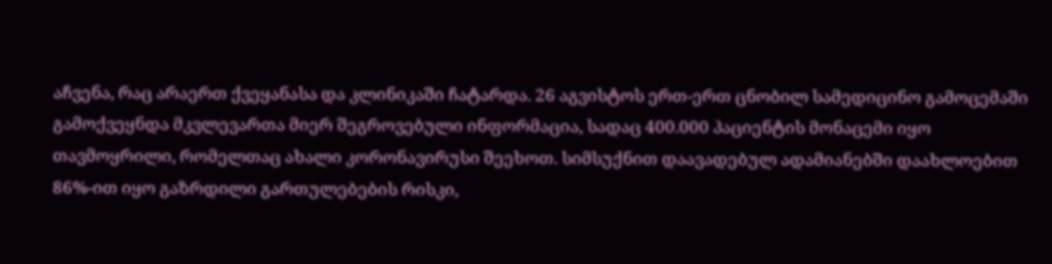აჩვენა, რაც არაერთ ქვეყანასა და კლინიკაში ჩატარდა. 26 აგვისტოს ერთ-ერთ ცნობილ სამედიცინო გამოცემაში გამოქვეყნდა მკვლევართა მიერ შეგროვებული ინფორმაცია, სადაც 400.000 პაციენტის მონაცემი იყო თავმოყრილი, რომელთაც ახალი კორონავირუსი შეეხოთ. სიმსუქნით დაავადებულ ადამიანებში დაახლოებით 86%-ით იყო გაზრდილი გართულებების რისკი,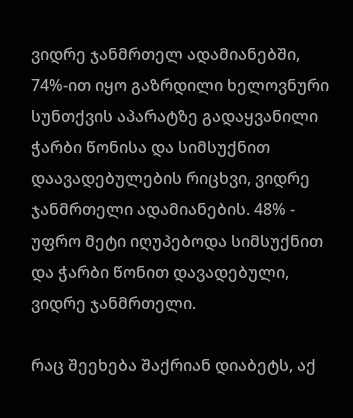ვიდრე ჯანმრთელ ადამიანებში, 74%-ით იყო გაზრდილი ხელოვნური სუნთქვის აპარატზე გადაყვანილი ჭარბი წონისა და სიმსუქნით დაავადებულების რიცხვი, ვიდრე ჯანმრთელი ადამიანების. 48% - უფრო მეტი იღუპებოდა სიმსუქნით და ჭარბი წონით დავადებული, ვიდრე ჯანმრთელი.

რაც შეეხება შაქრიან დიაბეტს, აქ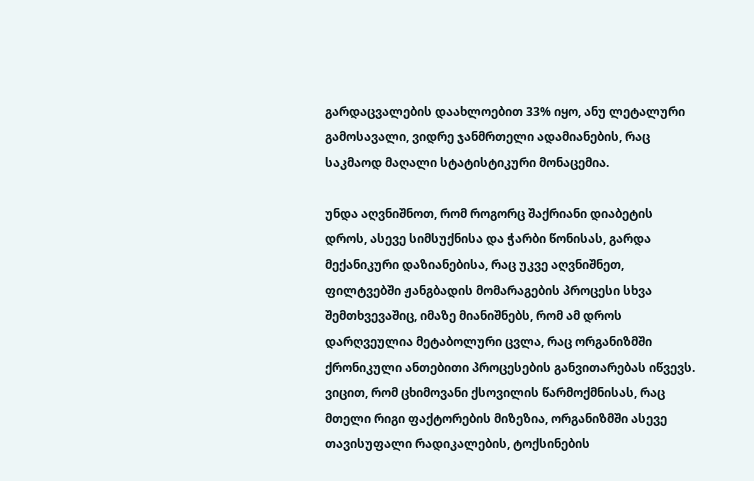გარდაცვალების დაახლოებით 33% იყო, ანუ ლეტალური გამოსავალი, ვიდრე ჯანმრთელი ადამიანების, რაც საკმაოდ მაღალი სტატისტიკური მონაცემია.

უნდა აღვნიშნოთ, რომ როგორც შაქრიანი დიაბეტის დროს, ასევე სიმსუქნისა და ჭარბი წონისას, გარდა მექანიკური დაზიანებისა, რაც უკვე აღვნიშნეთ, ფილტვებში ჟანგბადის მომარაგების პროცესი სხვა შემთხვევაშიც, იმაზე მიანიშნებს, რომ ამ დროს დარღვეულია მეტაბოლური ცვლა, რაც ორგანიზმში ქრონიკული ანთებითი პროცესების განვითარებას იწვევს. ვიცით, რომ ცხიმოვანი ქსოვილის წარმოქმნისას, რაც მთელი რიგი ფაქტორების მიზეზია, ორგანიზმში ასევე თავისუფალი რადიკალების, ტოქსინების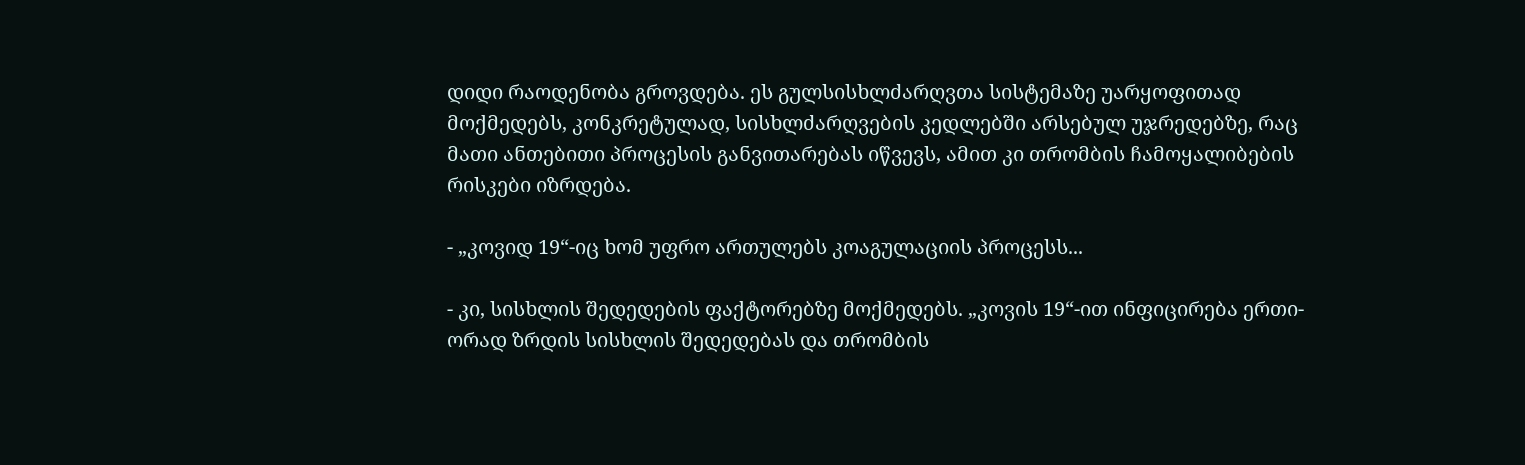დიდი რაოდენობა გროვდება. ეს გულსისხლძარღვთა სისტემაზე უარყოფითად მოქმედებს, კონკრეტულად, სისხლძარღვების კედლებში არსებულ უჯრედებზე, რაც მათი ანთებითი პროცესის განვითარებას იწვევს, ამით კი თრომბის ჩამოყალიბების რისკები იზრდება.

- „კოვიდ 19“-იც ხომ უფრო ართულებს კოაგულაციის პროცესს...

- კი, სისხლის შედედების ფაქტორებზე მოქმედებს. „კოვის 19“-ით ინფიცირება ერთი-ორად ზრდის სისხლის შედედებას და თრომბის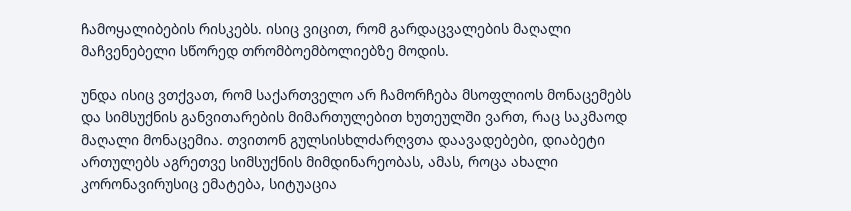ჩამოყალიბების რისკებს. ისიც ვიცით, რომ გარდაცვალების მაღალი მაჩვენებელი სწორედ თრომბოემბოლიებზე მოდის.

უნდა ისიც ვთქვათ, რომ საქართველო არ ჩამორჩება მსოფლიოს მონაცემებს და სიმსუქნის განვითარების მიმართულებით ხუთეულში ვართ, რაც საკმაოდ მაღალი მონაცემია. თვითონ გულსისხლძარღვთა დაავადებები, დიაბეტი ართულებს აგრეთვე სიმსუქნის მიმდინარეობას, ამას, როცა ახალი კორონავირუსიც ემატება, სიტუაცია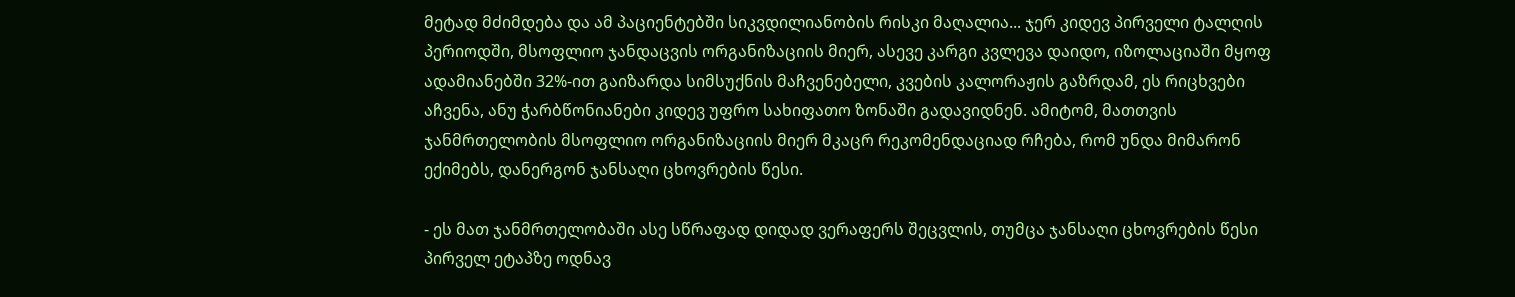მეტად მძიმდება და ამ პაციენტებში სიკვდილიანობის რისკი მაღალია... ჯერ კიდევ პირველი ტალღის პერიოდში, მსოფლიო ჯანდაცვის ორგანიზაციის მიერ, ასევე კარგი კვლევა დაიდო, იზოლაციაში მყოფ ადამიანებში 32%-ით გაიზარდა სიმსუქნის მაჩვენებელი, კვების კალორაჟის გაზრდამ, ეს რიცხვები აჩვენა, ანუ ჭარბწონიანები კიდევ უფრო სახიფათო ზონაში გადავიდნენ. ამიტომ, მათთვის ჯანმრთელობის მსოფლიო ორგანიზაციის მიერ მკაცრ რეკომენდაციად რჩება, რომ უნდა მიმარონ ექიმებს, დანერგონ ჯანსაღი ცხოვრების წესი.

- ეს მათ ჯანმრთელობაში ასე სწრაფად დიდად ვერაფერს შეცვლის, თუმცა ჯანსაღი ცხოვრების წესი პირველ ეტაპზე ოდნავ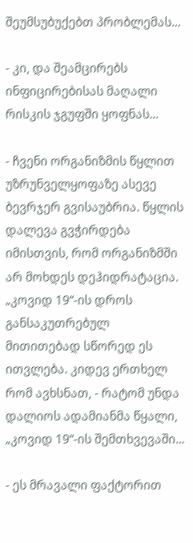შეუმსუბუქებთ პრობლემას...

- კი, და შეამცირებს ინფიცირებისას მაღალი რისკის ჯგუფში ყოფნას...

- ჩვენი ორგანიზმის წყლით უზრუნველყოფაზე ასევე ბევრჯერ გვისაუბრია. წყლის დალევა გვჭირდება იმისთვის, რომ ორგანიზმში არ მოხდეს დეჰიდრატაცია. „კოვიდ 19“-ის დროს განსაკუთრებულ მითითებად სწორედ ეს ითვლება. კიდევ ერთხელ რომ ავხსნათ, - რატომ უნდა დალიოს ადამიანმა წყალი, „კოვიდ 19“-ის შემთხვევაში...

- ეს მრავალი ფაქტორით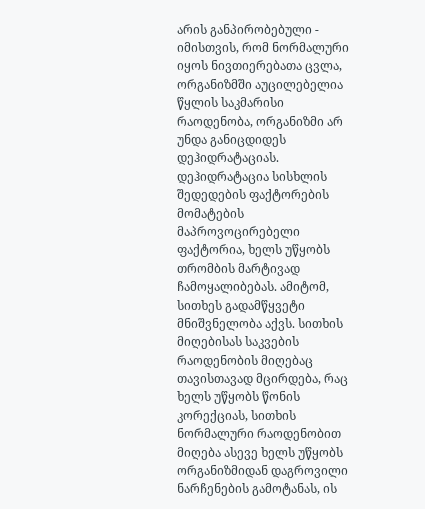არის განპირობებული - იმისთვის, რომ ნორმალური იყოს ნივთიერებათა ცვლა, ორგანიზმში აუცილებელია წყლის საკმარისი რაოდენობა, ორგანიზმი არ უნდა განიცდიდეს დეჰიდრატაციას. დეჰიდრატაცია სისხლის შედედების ფაქტორების მომატების მაპროვოცირებელი ფაქტორია, ხელს უწყობს თრომბის მარტივად ჩამოყალიბებას. ამიტომ, სითხეს გადამწყვეტი მნიშვნელობა აქვს. სითხის მიღებისას საკვების რაოდენობის მიღებაც თავისთავად მცირდება, რაც ხელს უწყობს წონის კორექციას, სითხის ნორმალური რაოდენობით მიღება ასევე ხელს უწყობს ორგანიზმიდან დაგროვილი ნარჩენების გამოტანას, ის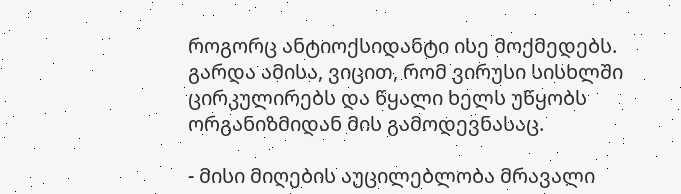როგორც ანტიოქსიდანტი ისე მოქმედებს. გარდა ამისა, ვიცით, რომ ვირუსი სისხლში ცირკულირებს და წყალი ხელს უწყობს ორგანიზმიდან მის გამოდევნასაც.

- მისი მიღების აუცილებლობა მრავალი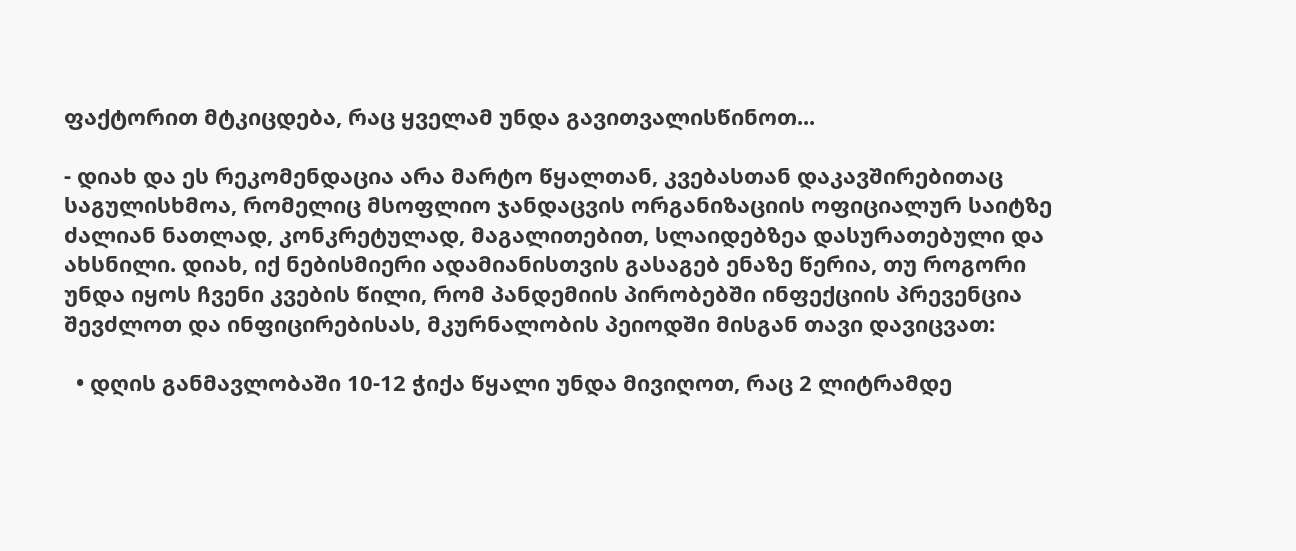ფაქტორით მტკიცდება, რაც ყველამ უნდა გავითვალისწინოთ...

- დიახ და ეს რეკომენდაცია არა მარტო წყალთან, კვებასთან დაკავშირებითაც საგულისხმოა, რომელიც მსოფლიო ჯანდაცვის ორგანიზაციის ოფიციალურ საიტზე ძალიან ნათლად, კონკრეტულად, მაგალითებით, სლაიდებზეა დასურათებული და ახსნილი. დიახ, იქ ნებისმიერი ადამიანისთვის გასაგებ ენაზე წერია, თუ როგორი უნდა იყოს ჩვენი კვების წილი, რომ პანდემიის პირობებში ინფექციის პრევენცია შევძლოთ და ინფიცირებისას, მკურნალობის პეიოდში მისგან თავი დავიცვათ:

  • დღის განმავლობაში 10-12 ჭიქა წყალი უნდა მივიღოთ, რაც 2 ლიტრამდე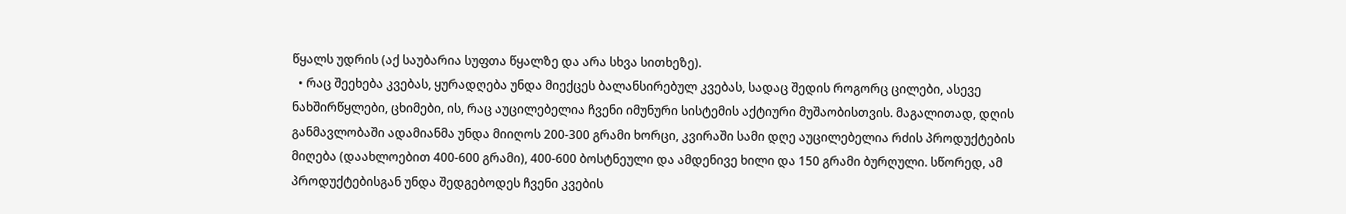წყალს უდრის (აქ საუბარია სუფთა წყალზე და არა სხვა სითხეზე).
  • რაც შეეხება კვებას, ყურადღება უნდა მიექცეს ბალანსირებულ კვებას, სადაც შედის როგორც ცილები, ასევე ნახშირწყლები, ცხიმები, ის, რაც აუცილებელია ჩვენი იმუნური სისტემის აქტიური მუშაობისთვის. მაგალითად, დღის განმავლობაში ადამიანმა უნდა მიიღოს 200-300 გრამი ხორცი, კვირაში სამი დღე აუცილებელია რძის პროდუქტების მიღება (დაახლოებით 400-600 გრამი), 400-600 ბოსტნეული და ამდენივე ხილი და 150 გრამი ბურღული. სწორედ, ამ პროდუქტებისგან უნდა შედგებოდეს ჩვენი კვების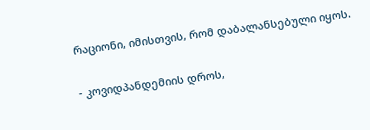რაციონი, იმისთვის, რომ დაბალანსებული იყოს.

- კოვიდპანდემიის დროს,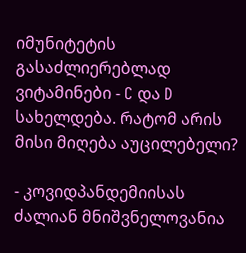იმუნიტეტის გასაძლიერებლად ვიტამინები - C და D სახელდება. რატომ არის მისი მიღება აუცილებელი?

- კოვიდპანდემიისას ძალიან მნიშვნელოვანია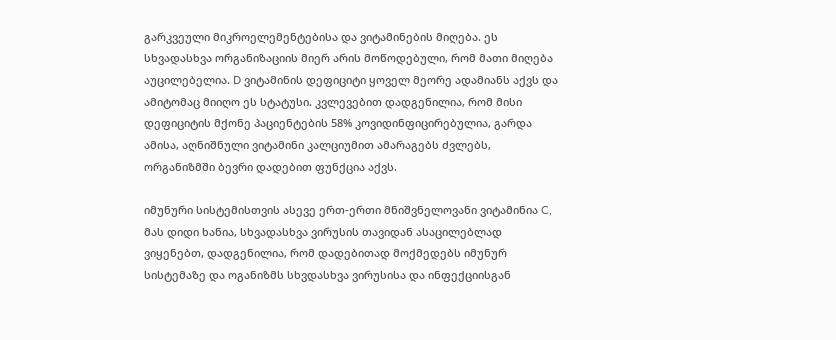გარკვეული მიკროელემენტებისა და ვიტამინების მიღება. ეს სხვადასხვა ორგანიზაციის მიერ არის მოწოდებული, რომ მათი მიღება აუცილებელია. D ვიტამინის დეფიციტი ყოველ მეორე ადამიანს აქვს და ამიტომაც მიიღო ეს სტატუსი. კვლევებით დადგენილია, რომ მისი დეფიციტის მქონე პაციენტების 58% კოვიდინფიცირებულია, გარდა ამისა, აღნიშნული ვიტამინი კალციუმით ამარაგებს ძვლებს, ორგანიზმში ბევრი დადებით ფუნქცია აქვს.

იმუნური სისტემისთვის ასევე ერთ-ერთი მნიშვნელოვანი ვიტამინია C, მას დიდი ხანია, სხვადასხვა ვირუსის თავიდან ასაცილებლად ვიყენებთ, დადგენილია, რომ დადებითად მოქმედებს იმუნურ სისტემაზე და ოგანიზმს სხვდასხვა ვირუსისა და ინფექციისგან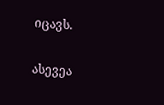იცავს.

ასევეა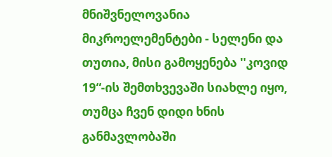მნიშვნელოვანია მიკროელემენტები - სელენი და თუთია, მისი გამოყენება ''კოვიდ 19“-ის შემთხვევაში სიახლე იყო, თუმცა ჩვენ დიდი ხნის განმავლობაში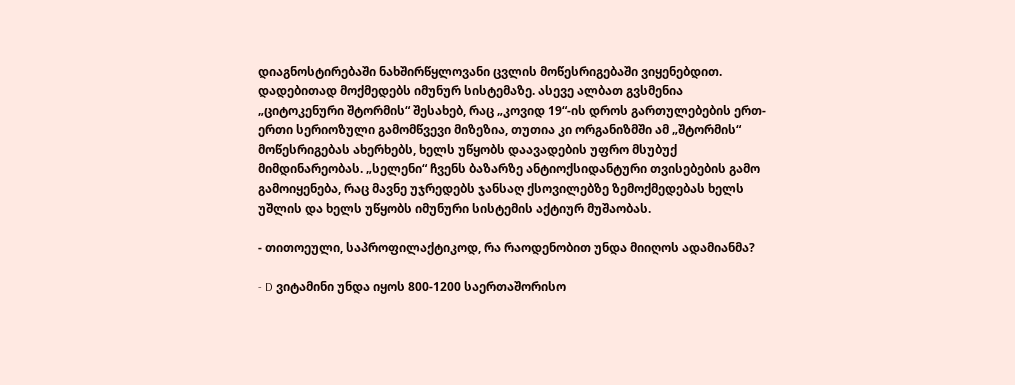დიაგნოსტირებაში ნახშირწყლოვანი ცვლის მოწესრიგებაში ვიყენებდით. დადებითად მოქმედებს იმუნურ სისტემაზე. ასევე ალბათ გვსმენია „ციტოკენური შტორმის“ შესახებ, რაც „კოვიდ 19“-ის დროს გართულებების ერთ-ერთი სერიოზული გამომწვევი მიზეზია, თუთია კი ორგანიზმში ამ „შტორმის“ მოწესრიგებას ახერხებს, ხელს უწყობს დაავადების უფრო მსუბუქ მიმდინარეობას. „სელენი“ ჩვენს ბაზარზე ანტიოქსიდანტური თვისებების გამო გამოიყენება, რაც მავნე უჯრედებს ჯანსაღ ქსოვილებზე ზემოქმედებას ხელს უშლის და ხელს უწყობს იმუნური სისტემის აქტიურ მუშაობას.

- თითოეული, საპროფილაქტიკოდ, რა რაოდენობით უნდა მიიღოს ადამიანმა?

- D ვიტამინი უნდა იყოს 800-1200 საერთაშორისო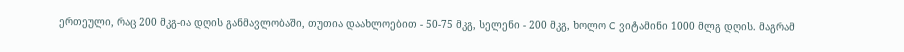ერთეული, რაც 200 მკგ-ია დღის განმავლობაში, თუთია დაახლოებით - 50-75 მკგ, სელენი - 200 მკგ, ხოლო C ვიტამინი 1000 მლგ დღის. მაგრამ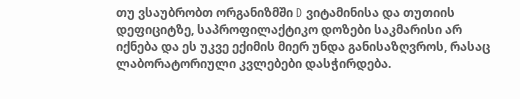თუ ვსაუბრობთ ორგანიზმში D ვიტამინისა და თუთიის დეფიციტზე, საპროფილაქტიკო დოზები საკმარისი არ იქნება და ეს უკვე ექიმის მიერ უნდა განისაზღვროს, რასაც ლაბორატორიული კვლებები დასჭირდება.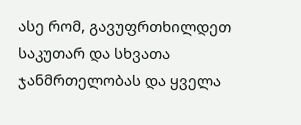ასე რომ, გავუფრთხილდეთ საკუთარ და სხვათა ჯანმრთელობას და ყველა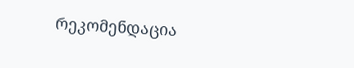რეკომენდაცია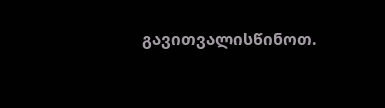გავითვალისწინოთ.